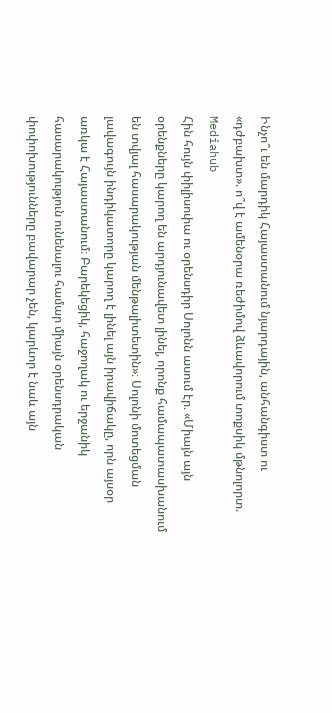Ինչո՞ւ են մարդիկ Հայաստանում նյարդային, անհանգիստ ու «դժբախտ». ո՞վ է ամենօրա ռեժիմով ձևավորում տոքսիկ մթնոլորտ. Mediahub
Հին հույն փիլիսոփա ու օրենսդիր Սոլոնն ասում էր. «Միայն այն օրենքները կարող են արդյունավետ լինել, որոնք համապատասխանում են տվյալ հասարակության մենթալիտետին»։ Սոլոնի մոտեցման լավագույն ինդիկատորը կարող է լինել այն իրավիճակը, որն այսօր առկա է Հայաստանում։ Բարեկեցիկ, հաջողակ ու երջանիկ հասարակություն ունենալու համար միայն օրենսդրական փոփոխությունները բավարար չեն, կարևոր է նաև այն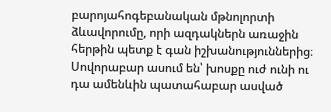բարոյահոգեբանական մթնոլորտի ձևավորումը, որի ազդակներն առաջին հերթին պետք է գան իշխանություններից։
Սովորաբար ասում են՝ խոսքը ուժ ունի ու դա ամենևին պատահաբար ասված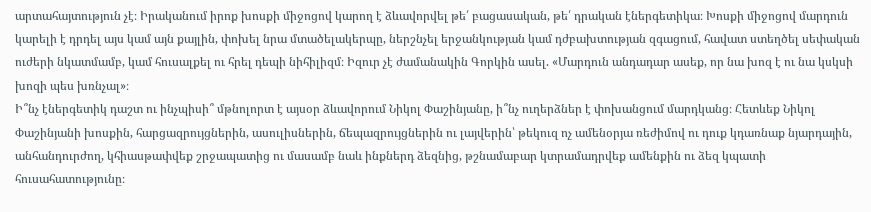արտահայտություն չէ։ Իրականում իրոք խոսքի միջոցով կարող է ձևավորվել թե՛ բացասական, թե՛ դրական էներգետիկա։ Խոսքի միջոցով մարդուն կարելի է դրդել այս կամ այն քայլին, փոխել նրա մտածելակերպը, ներշնչել երջանկության կամ դժբախտության զգացում, հավատ ստեղծել սեփական ուժերի նկատմամբ, կամ հուսալքել ու հրել դեպի նիհիլիզմ։ Իզուր չէ ժամանակին Գորկին ասել. «Մարդուն անդադար ասեք, որ նա խոզ է ու նա կսկսի խոզի պես խռնչալ»։
Ի՞նչ էներգետիկ դաշտ ու ինչպիսի՞ մթնոլորտ է այսօր ձևավորում Նիկոլ Փաշինյանը, ի՞նչ ուղերձներ է փոխանցում մարդկանց։ Հետևեք Նիկոլ Փաշինյանի խոսքին, հարցազրույցներին, ասուլիսներին, ճեպազրույցներին ու լայվերին՝ թեկուզ ոչ ամենօրյա ռեժիմով ու դուք կդառնաք նյարդային, անհանդուրժող, կհիասթափվեք շրջապատից ու մասամբ նաև ինքներդ ձեզնից, թշնամաբար կտրամադրվեք ամենքին ու ձեզ կպատի հուսահատությունը։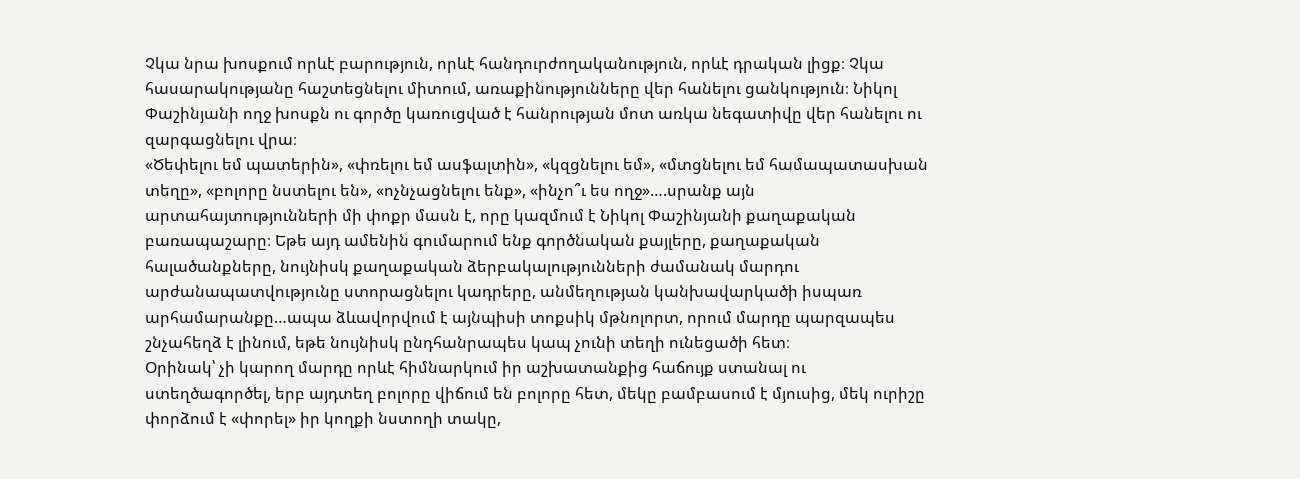Չկա նրա խոսքում որևէ բարություն, որևէ հանդուրժողականություն, որևէ դրական լիցք։ Չկա հասարակությանը հաշտեցնելու միտում, առաքինությունները վեր հանելու ցանկություն։ Նիկոլ Փաշինյանի ողջ խոսքն ու գործը կառուցված է հանրության մոտ առկա նեգատիվը վեր հանելու ու զարգացնելու վրա։
«Ծեփելու եմ պատերին», «փռելու եմ ասֆալտին», «կզցնելու եմ», «մտցնելու եմ համապատասխան տեղը», «բոլորը նստելու են», «ոչնչացնելու ենք», «ինչո՞ւ ես ողջ»….սրանք այն արտահայտությունների մի փոքր մասն է, որը կազմում է Նիկոլ Փաշինյանի քաղաքական բառապաշարը։ Եթե այդ ամենին գումարում ենք գործնական քայլերը, քաղաքական հալածանքները, նույնիսկ քաղաքական ձերբակալությունների ժամանակ մարդու արժանապատվությունը ստորացնելու կադրերը, անմեղության կանխավարկածի իսպառ արհամարանքը…ապա ձևավորվում է այնպիսի տոքսիկ մթնոլորտ, որում մարդը պարզապես շնչահեղձ է լինում, եթե նույնիսկ ընդհանրապես կապ չունի տեղի ունեցածի հետ։
Օրինակ՝ չի կարող մարդը որևէ հիմնարկում իր աշխատանքից հաճույք ստանալ ու ստեղծագործել, երբ այդտեղ բոլորը վիճում են բոլորը հետ, մեկը բամբասում է մյուսից, մեկ ուրիշը փորձում է «փորել» իր կողքի նստողի տակը,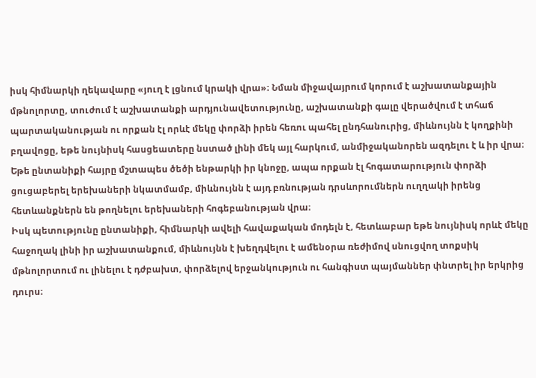իսկ հիմնարկի ղեկավարը «յուղ է լցնում կրակի վրա»։ Նման միջավայրում կորում է աշխատանքային մթնոլորտը, տուժում է աշխատանքի արդյունավետությունը, աշխատանքի գալը վերածվում է տհաճ պարտականության ու որքան էլ որևէ մեկը փորձի իրեն հեռու պահել ընդհանուրից, միևնույնն է կողքինի բղավոցը, եթե նույնիսկ հասցեատերը նստած լինի մեկ այլ հարկում, անմիջականորեն ազդելու է և իր վրա։
Եթե ընտանիքի հայրը մշտապես ծեծի ենթարկի իր կնոջը, ապա որքան էլ հոգատարություն փորձի ցուցաբերել երեխաների նկատմամբ, միևնույնն է այդ բռնության դրսևորումներն ուղղակի իրենց հետևանքներն են թողնելու երեխաների հոգեբանության վրա։
Իսկ պետությունը ընտանիքի, հիմնարկի ավելի հավաքական մոդելն է, հետևաբար եթե նույնիսկ որևէ մեկը հաջողակ լինի իր աշխատանքում, միևնույնն է խեղդվելու է ամենօրա ռեժիմով սնուցվող տոքսիկ մթնոլորտում ու լինելու է դժբախտ, փորձելով երջանկություն ու հանգիստ պայմաններ փնտրել իր երկրից դուրս։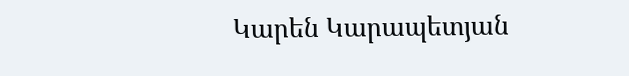Կարեն Կարապետյան